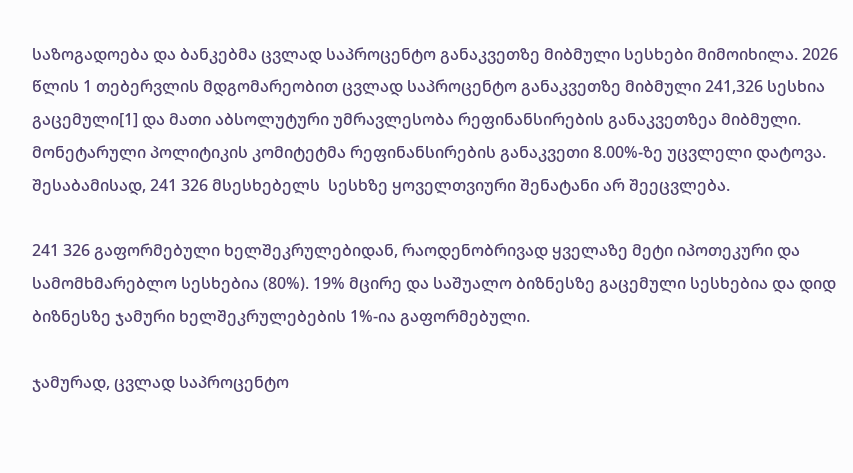საზოგადოება და ბანკებმა ცვლად საპროცენტო განაკვეთზე მიბმული სესხები მიმოიხილა. 2026 წლის 1 თებერვლის მდგომარეობით ცვლად საპროცენტო განაკვეთზე მიბმული 241,326 სესხია გაცემული[1] და მათი აბსოლუტური უმრავლესობა რეფინანსირების განაკვეთზეა მიბმული. მონეტარული პოლიტიკის კომიტეტმა რეფინანსირების განაკვეთი 8.00%-ზე უცვლელი დატოვა. შესაბამისად, 241 326 მსესხებელს  სესხზე ყოველთვიური შენატანი არ შეეცვლება.

241 326 გაფორმებული ხელშეკრულებიდან, რაოდენობრივად ყველაზე მეტი იპოთეკური და სამომხმარებლო სესხებია (80%). 19% მცირე და საშუალო ბიზნესზე გაცემული სესხებია და დიდ ბიზნესზე ჯამური ხელშეკრულებების 1%-ია გაფორმებული.

ჯამურად, ცვლად საპროცენტო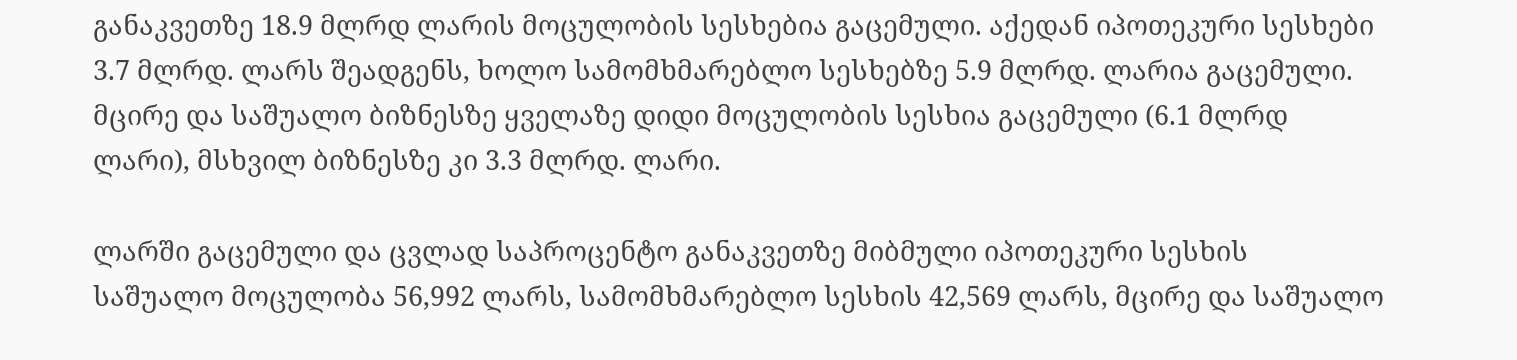განაკვეთზე 18.9 მლრდ ლარის მოცულობის სესხებია გაცემული. აქედან იპოთეკური სესხები 3.7 მლრდ. ლარს შეადგენს, ხოლო სამომხმარებლო სესხებზე 5.9 მლრდ. ლარია გაცემული.  მცირე და საშუალო ბიზნესზე ყველაზე დიდი მოცულობის სესხია გაცემული (6.1 მლრდ ლარი), მსხვილ ბიზნესზე კი 3.3 მლრდ. ლარი.

ლარში გაცემული და ცვლად საპროცენტო განაკვეთზე მიბმული იპოთეკური სესხის საშუალო მოცულობა 56,992 ლარს, სამომხმარებლო სესხის 42,569 ლარს, მცირე და საშუალო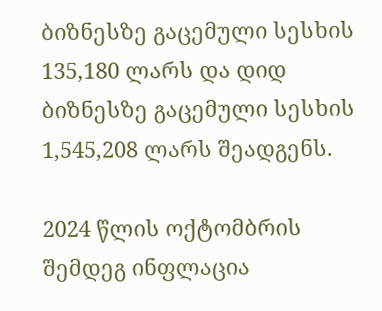ბიზნესზე გაცემული სესხის 135,180 ლარს და დიდ ბიზნესზე გაცემული სესხის 1,545,208 ლარს შეადგენს.

2024 წლის ოქტომბრის შემდეგ ინფლაცია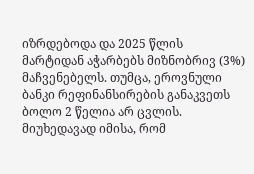იზრდებოდა და 2025 წლის მარტიდან აჭარბებს მიზნობრივ (3%) მაჩვენებელს. თუმცა, ეროვნული ბანკი რეფინანსირების განაკვეთს ბოლო 2 წელია არ ცვლის. მიუხედავად იმისა, რომ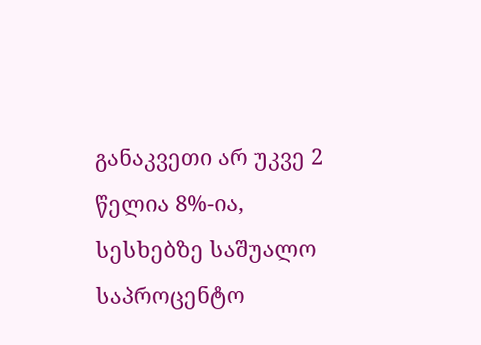განაკვეთი არ უკვე 2 წელია 8%-ია, სესხებზე საშუალო საპროცენტო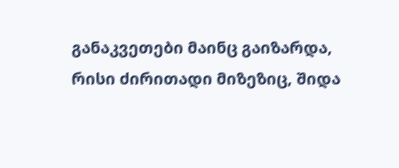განაკვეთები მაინც გაიზარდა, რისი ძირითადი მიზეზიც, შიდა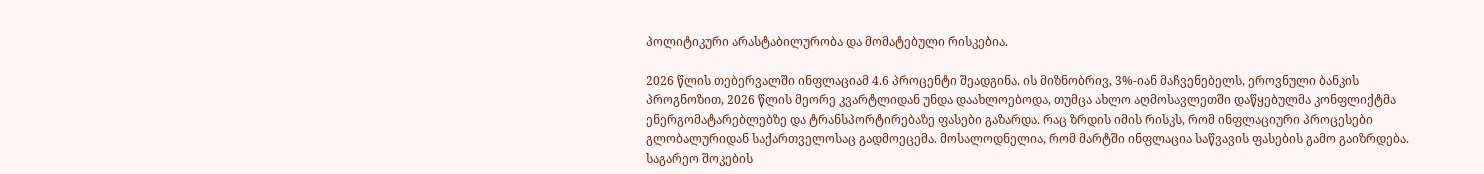პოლიტიკური არასტაბილურობა და მომატებული რისკებია.

2026 წლის თებერვალში ინფლაციამ 4.6 პროცენტი შეადგინა. ის მიზნობრივ, 3%-იან მაჩვენებელს, ეროვნული ბანკის პროგნოზით, 2026 წლის მეორე კვარტლიდან უნდა დაახლოებოდა, თუმცა ახლო აღმოსავლეთში დაწყებულმა კონფლიქტმა ენერგომატარებლებზე და ტრანსპორტირებაზე ფასები გაზარდა. რაც ზრდის იმის რისკს, რომ ინფლაციური პროცესები გლობალურიდან საქართველოსაც გადმოეცემა. მოსალოდნელია, რომ მარტში ინფლაცია საწვავის ფასების გამო გაიზრდება. საგარეო შოკების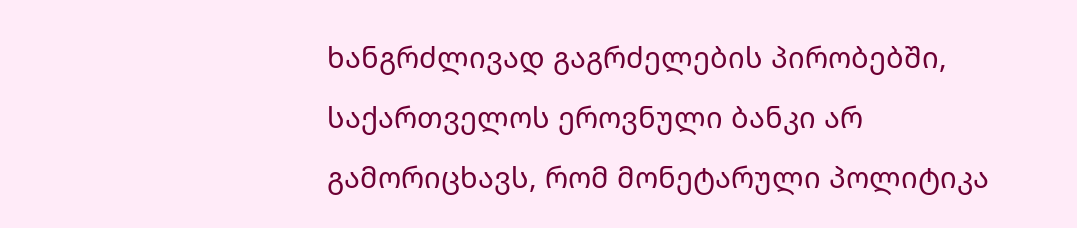ხანგრძლივად გაგრძელების პირობებში, საქართველოს ეროვნული ბანკი არ გამორიცხავს, რომ მონეტარული პოლიტიკა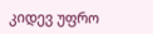კიდევ უფრო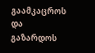გაამკაცროს და გაზარდოს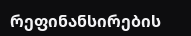რეფინანსირების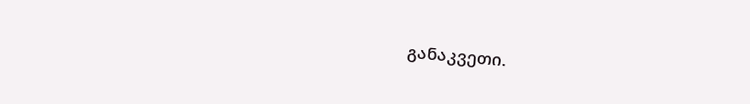განაკვეთი.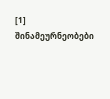[1] შინამეურნეობები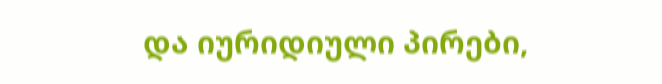და იურიდიული პირები,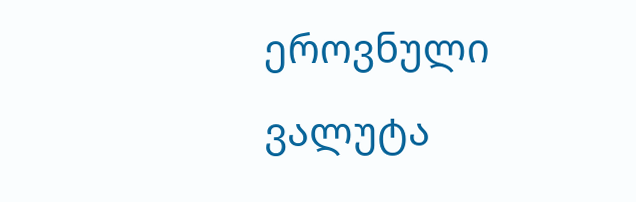ეროვნული ვალუტა